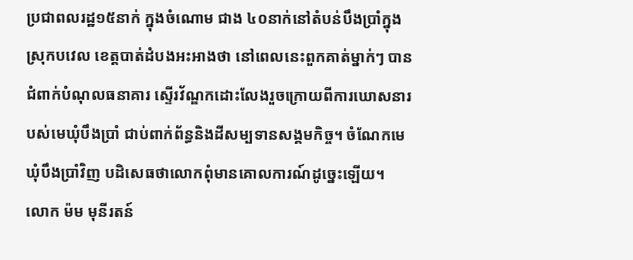ប្រជាពលរដ្ឋ១៥នាក់ ក្នុងចំណោម ជាង ៤០នាក់នៅតំបន់បឹងប្រាំក្នុងស្រុកបវេល ខេត្តបាត់ដំបងអះអាងថា នៅពេលនេះពួកគាត់ម្នាក់ៗ បានជំពាក់បំណុលធនាគារ ស្ទើរវ័ណ្ឌកដោះលែងរួចក្រោយពីការឃោសនារបស់មេឃុំបឹងប្រាំ ជាប់ពាក់ព័ន្ធនិងដីសម្បទានសង្គមកិច្ច។ ចំណែកមេឃុំបឹងប្រាំវិញ បដិសេធថាលោកពុំមានគោលការណ៍ដូច្នេះឡើយ។
លោក ម៉ម មុនីរតន៍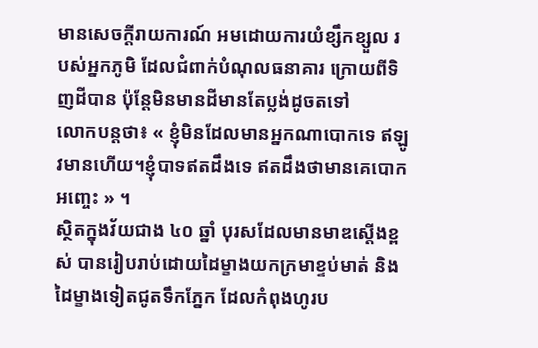មានសេចក្ដីរាយការណ៍ អមដោយការយំខ្សឹកខ្សួល របស់អ្នកភូមិ ដែលជំពាក់បំណុលធនាគារ ក្រោយពីទិញដីបាន ប៉ុន្តែមិនមានដីមានតែប្លង់ដូចតទៅ
លោកបន្តថា៖ « ខ្ញុំមិនដែលមានអ្នកណាបោកទេ ឥឡូវមានហើយ។ខ្ញុំបាទឥតដឹងទេ ឥតដឹងថាមានគេបោកអញ្ចេះ » ។
ស្ថិតក្នុងវ័យជាង ៤០ ឆ្នាំ បុរសដែលមានមាឌស្ដើងខ្ពស់ បានរៀបរាប់ដោយដៃម្ខាងយកក្រមាខ្ទប់មាត់ និង ដៃម្ខាងទៀតជូតទឹកភ្នែក ដែលកំពុងហូរប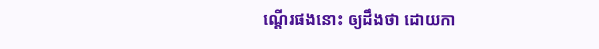ណ្ដើរផងនោះ ឲ្យដឹងថា ដោយកា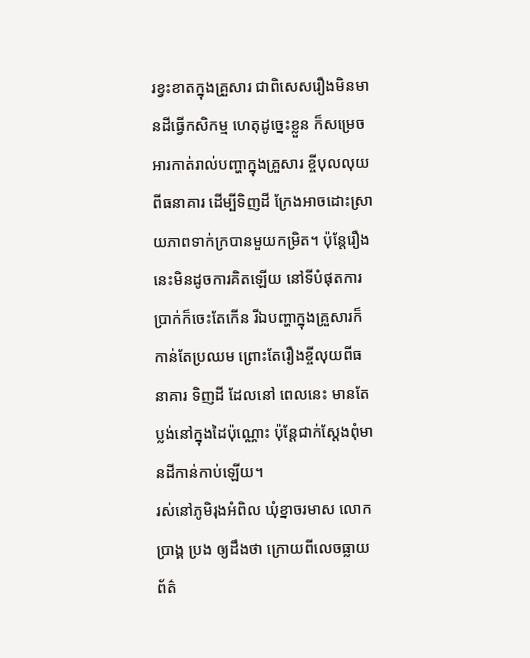រខ្វះខាតក្នុងគ្រួសារ ជាពិសេសរឿងមិនមានដីធ្វើកសិកម្ម ហេតុដូច្នេះខ្លួន ក៏សម្រេចអារកាត់រាល់បញ្ហាក្នុងគ្រួសារ ខ្ចីបុលលុយពីធនាគារ ដើម្បីទិញដី ក្រែងអាចដោះស្រាយភាពទាក់ក្របានមួយកម្រិត។ ប៉ុន្តែរឿងនេះមិនដូចការគិតឡើយ នៅទីបំផុតការប្រាក់ក៏ចេះតែកើន រីឯបញ្ហាក្នុងគ្រួសារក៏កាន់តែប្រឈម ព្រោះតែរឿងខ្ចីលុយពីធនាគារ ទិញដី ដែលនៅ ពេលនេះ មានតែប្លង់នៅក្នុងដៃប៉ុណ្ណោះ ប៉ុន្តែជាក់ស្ដែងពុំមានដីកាន់កាប់ឡើយ។
រស់នៅភូមិរុងអំពិល ឃុំខ្នាចរមាស លោក ប្រាង្គ ប្រង ឲ្យដឹងថា ក្រោយពីលេចធ្លាយព័ត៌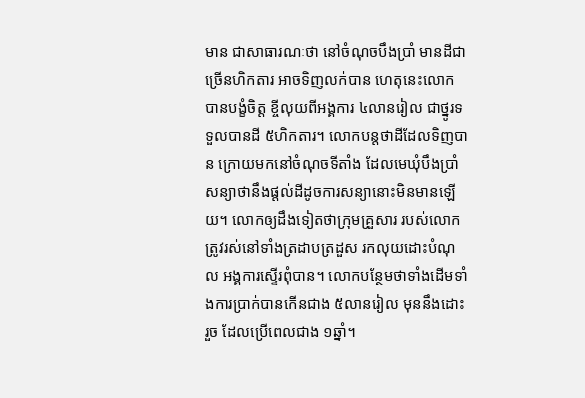មាន ជាសាធារណៈថា នៅចំណុចបឹងប្រាំ មានដីជាច្រើនហិកតារ អាចទិញលក់បាន ហេតុនេះលោកបានបង្ខំចិត្ត ខ្ចីលុយពីអង្គការ ៤លានរៀល ជាថ្នូរទទួលបានដី ៥ហិកតារ។ លោកបន្តថាដីដែលទិញបាន ក្រោយមកនៅចំណុចទីតាំង ដែលមេឃុំបឹងប្រាំ សន្យាថានឹងផ្ដល់ដីដូចការសន្យានោះមិនមានឡើយ។ លោកឲ្យដឹងទៀតថាក្រុមគ្រួសារ របស់លោកត្រូវរស់នៅទាំងត្រដាបត្រដួស រកលុយដោះបំណុល អង្គការស្ទើរពុំបាន។ លោកបន្ថែមថាទាំងដើមទាំងការប្រាក់បានកើនជាង ៥លានរៀល មុននឹងដោះរួច ដែលប្រើពេលជាង ១ឆ្នាំ។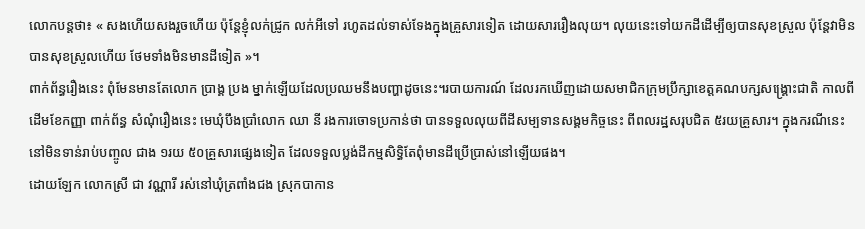លោកបន្តថា៖ « សងហើយសងរួចហើយ ប៉ុន្តែខ្ញុំលក់ជ្រូក លក់អីទៅ រហូតដល់ទាស់ទែងក្នុងគ្រួសារទៀត ដោយសាររឿងលុយ។ លុយនេះទៅយកដីដើម្បីឲ្យបានសុខស្រួល ប៉ុន្តែវាមិនបានសុខស្រួលហើយ ថែមទាំងមិនមានដីទៀត »។
ពាក់ព័ន្ធរឿងនេះ ពុំមែនមានតែលោក ប្រាង្គ ប្រង ម្នាក់ឡើយដែលប្រឈមនឹងបញ្ហាដូចនេះ។របាយការណ៍ ដែលរកឃើញដោយសមាជិកក្រុមប្រឹក្សាខេត្តគណបក្សសង្គ្រោះជាតិ កាលពីដើមខែកញ្ញា ពាក់ព័ន្ធ សំណុំរឿងនេះ មេឃុំបឹងប្រាំលោក ឈា នី រងការចោទប្រកាន់ថា បានទទួលលុយពីដីសម្បទានសង្គមកិច្ចនេះ ពីពលរដ្ឋសរុបជិត ៥រយគ្រួសារ។ ក្នុងករណីនេះ នៅមិនទាន់រាប់បញ្ចូល ជាង ១រយ ៥០គ្រួសារផ្សេងទៀត ដែលទទួលប្លង់ដីកម្មសិទ្ធិតែពុំមានដីប្រើប្រាស់នៅឡើយផង។
ដោយឡែក លោកស្រី ជា វណ្ណារី រស់នៅឃុំត្រពាំងជង ស្រុកបាកាន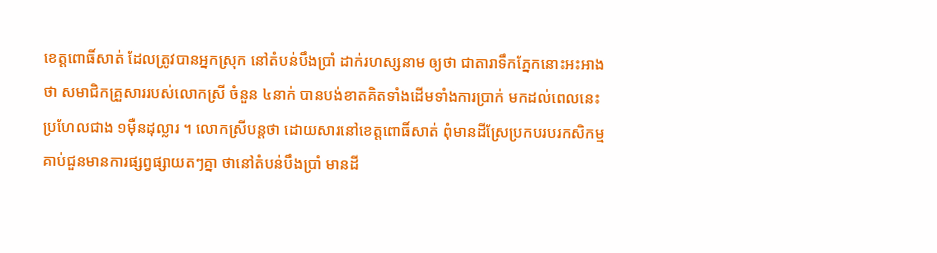ខេត្តពោធិ៍សាត់ ដែលត្រូវបានអ្នកស្រុក នៅតំបន់បឹងប្រាំ ដាក់រហស្សនាម ឲ្យថា ជាតារាទឹកភ្នែកនោះអះអាងថា សមាជិកគ្រួសាររបស់លោកស្រី ចំនួន ៤នាក់ បានបង់ខាតគិតទាំងដើមទាំងការប្រាក់ មកដល់ពេលនេះ ប្រហែលជាង ១ម៉ឺនដុល្លារ ។ លោកស្រីបន្តថា ដោយសារនៅខេត្តពោធិ៍សាត់ ពុំមានដីស្រែប្រកបរបរកសិកម្ម គាប់ជួនមានការផ្សព្វផ្សាយតៗគ្នា ថានៅតំបន់បឹងប្រាំ មានដី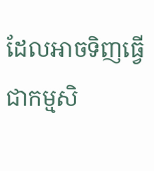ដែលអាចទិញធ្វើជាកម្មសិ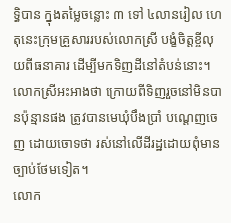ទ្ធិបាន ក្នុងតម្លៃចន្លោះ ៣ ទៅ ៤លានរៀល ហេតុនេះក្រុមគ្រួសាររបស់លោកស្រី បង្ខំចិត្តខ្ចីលុយពីធនាគារ ដើម្បីមកទិញដីនៅតំបន់នោះ។ លោកស្រីអះអាងថា ក្រោយពីទិញរួចនៅមិនបានប៉ុន្មានផង ត្រូវបានមេឃុំបឹងប្រាំ បណ្ដេញចេញ ដោយចោទថា រស់នៅលើដីរដ្ឋដោយពុំមានច្បាប់ថែមទៀត។
លោក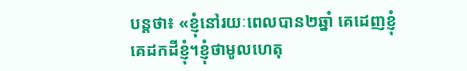បន្តថា៖ «ខ្ញុំនៅរយៈពេលបាន២ឆ្នាំ គេដេញខ្ញុំ គេដកដីខ្ញុំ។ខ្ញុំថាមូលហេតុ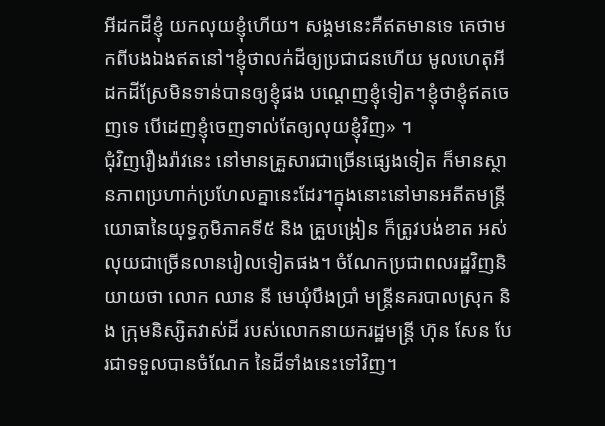អីដកដីខ្ញុំ យកលុយខ្ញុំហើយ។ សង្គមនេះគឺឥតមានទេ គេថាមកពីបងឯងឥតនៅ។ខ្ញុំថាលក់ដីឲ្យប្រជាជនហើយ មូលហេតុអីដកដីស្រែមិនទាន់បានឲ្យខ្ញុំផង បណ្ដេញខ្ញុំទៀត។ខ្ញុំថាខ្ញុំឥតចេញទេ បើដេញខ្ញុំចេញទាល់តែឲ្យលុយខ្ញុំវិញ» ។
ជុំវិញរឿងរ៉ាវនេះ នៅមានគ្រួសារជាច្រើនផ្សេងទៀត ក៏មានស្ថានភាពប្រហាក់ប្រហែលគ្នានេះដែរ។ក្នុងនោះនៅមានអតីតមន្ត្រីយោធានៃយុទ្ធភូមិភាគទី៥ និង គ្រួបង្រៀន ក៏ត្រូវបង់ខាត អស់លុយជាច្រើនលានរៀលទៀតផង។ ចំណែកប្រជាពលរដ្ឋវិញនិយាយថា លោក ឈាន នី មេឃុំបឹងប្រាំ មន្ត្រីនគរបាលស្រុក និង ក្រុមនិស្សិតវាស់ដី របស់លោកនាយករដ្ឋមន្ត្រី ហ៊ុន សែន បែរជាទទួលបានចំណែក នៃដីទាំងនេះទៅវិញ។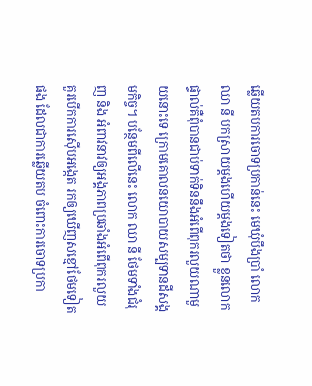ឆ្លើយតបការចោទប្រកាន់នេះ មេឃុំបឹងប្រាំ លោក ឈា នី បកស្រាយម្ដងហើយម្ដងទៀតថា ខ្លួនលោកផ្ទាល់គឺពុំបានជាប់ទាក់ទិននឹងអំពើពុករលួយណាមួយនោះទេ ក្រោមគោលនយោបាយសម្បទានដីសង្គមកិច្ច។ បន្ថែមពីលើនេះ លោក ឈា នី ថែមទាំងជំរុញ និង អំពាវនាវឲ្យអង្គភាពប្រឆាំងអំពើពុករលួយ គួរបើកការស៊ើបអង្កេត រកឲ្យឃើញសខ្មៅថែមទៀតផង ដែលជាការឆ្លើយតប ចំពោះការចោទប្រកា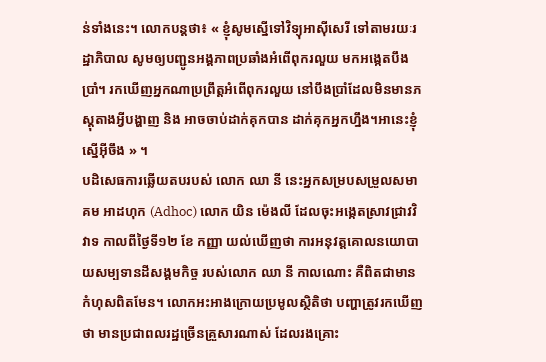ន់ទាំងនេះ។ លោកបន្តថា៖ « ខ្ញុំសូមស្នើទៅវិទ្យុអាស៊ីសេរី ទៅតាមរយៈរដ្ឋាភិបាល សូមឲ្យបញ្ជូនអង្គភាពប្រឆាំងអំពើពុករលួយ មកអង្កេតបឹងប្រាំ។ រកឃើញអ្នកណាប្រព្រឹត្តអំពើពុករលួយ នៅបឹងប្រាំដែលមិនមានភស្តុតាងអ្វីបង្ហាញ និង អាចចាប់ដាក់គុកបាន ដាក់គុកអ្នកហ្នឹង។អានេះខ្ញុំស្នើអ៊ីចឹង » ។
បដិសេធការឆ្លើយតបរបស់ លោក ឈា នី នេះអ្នកសម្របសម្រួលសមាគម អាដហុក (Adhoc) លោក យិន ម៉េងលី ដែលចុះអង្កេតស្រាវជ្រាវវិវាទ កាលពីថ្ងៃទី១២ ខែ កញ្ញា យល់ឃើញថា ការអនុវត្តគោលនយោបាយសម្បទានដីសង្គមកិច្ច របស់លោក ឈា នី កាលណោះ គឺពិតជាមានកំហុសពិតមែន។ លោកអះអាងក្រោយប្រមូលស្ថិតិថា បញ្ហាត្រូវរកឃើញថា មានប្រជាពលរដ្ឋច្រើនគ្រួសារណាស់ ដែលរងគ្រោះ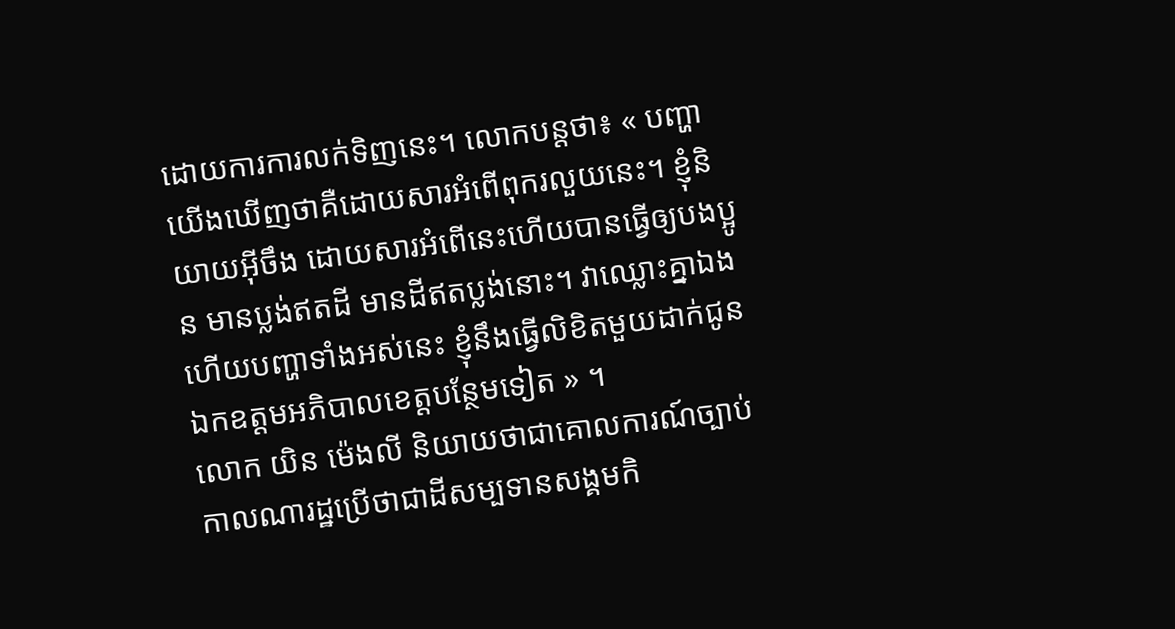ដោយការការលក់ទិញនេះ។ លោកបន្តថា៖ « បញ្ហាយើងឃើញថាគឺដោយសារអំពើពុករលួយនេះ។ ខ្ញុំនិយាយអ៊ីចឹង ដោយសារអំពើនេះហើយបានធ្វើឲ្យបងប្អូន មានប្លង់ឥតដី មានដីឥតប្លង់នោះ។ វាឈ្លោះគ្នាឯង ហើយបញ្ហាទាំងអស់នេះ ខ្ញុំនឹងធ្វើលិខិតមួយដាក់ជូនឯកឧត្ដមអភិបាលខេត្តបន្ថែមទៀត » ។
លោក យិន ម៉េងលី និយាយថាជាគោលការណ៍ច្បាប់ កាលណារដ្ឋប្រើថាជាដីសម្បទានសង្គមកិ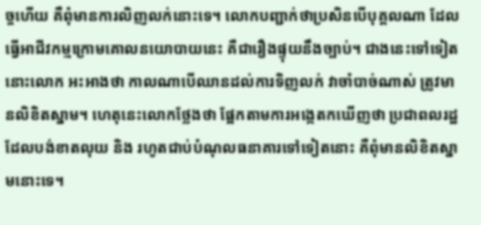ច្ចហើយ គឺពុំមានការលិញលក់នោះទេ។ លោកបញ្ជាក់ថាប្រសិនបើបុគ្គលណា ដែលធ្វើអាជីវកម្មក្រោមគោលនយោបាយនេះ គឺជារឿងផ្ទុយនឹងច្បាប់។ ជាងនេះទៅទៀតនោះលោក អះអាងថា កាលណាបើឈានដល់ការទិញលក់ វាចាំបាច់ណាស់ ត្រូវមានលិខិតស្នាម។ ហេតុនេះលោកថ្លែងថា ផ្អែកតាមការអង្កេតកឃើញថា ប្រជាពលរដ្ឋដែលបង់ខាតលុយ និង រហូតជាប់បំណុលធនាគារទៅទៀតនោះ គឺពុំមានលិខិតស្នាមនោះទេ។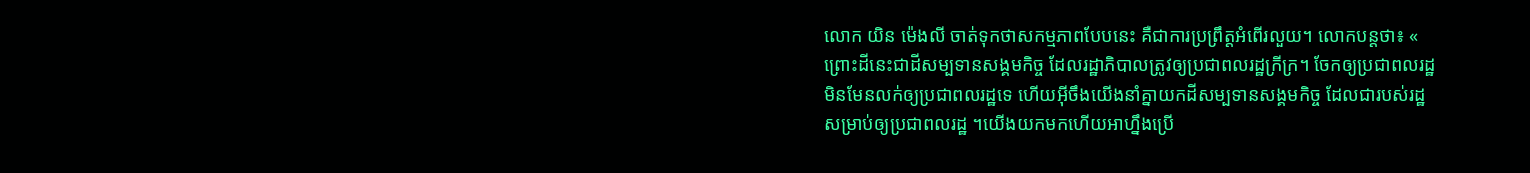លោក យិន ម៉េងលី ចាត់ទុកថាសកម្មភាពបែបនេះ គឺជាការប្រព្រឹត្តអំពើរលួយ។ លោកបន្តថា៖ « ព្រោះដីនេះជាដីសម្បទានសង្គមកិច្ច ដែលរដ្ឋាភិបាលត្រូវឲ្យប្រជាពលរដ្ឋក្រីក្រ។ ចែកឲ្យប្រជាពលរដ្ឋមិនមែនលក់ឲ្យប្រជាពលរដ្ឋទេ ហើយអ៊ីចឹងយើងនាំគ្នាយកដីសម្បទានសង្គមកិច្ច ដែលជារបស់រដ្ឋ សម្រាប់ឲ្យប្រជាពលរដ្ឋ ។យើងយកមកហើយអាហ្នឹងប្រើ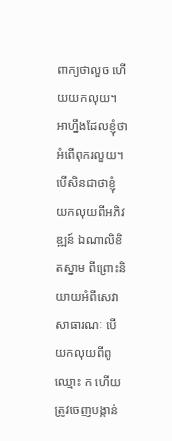ពាក្យថាលួច ហើយយកលុយ។ អាហ្នឹងដែលខ្ញុំថា អំពើពុករលួយ។ បើសិនជាថាខ្ញុំយកលុយពីអភិវឌ្ឍន៍ ឯណាលិខិតស្នាម ពីព្រោះនិយាយអំពីសេវាសាធារណៈ បើយកលុយពីពូ ឈ្មោះ ក ហើយត្រូវចេញបង្កាន់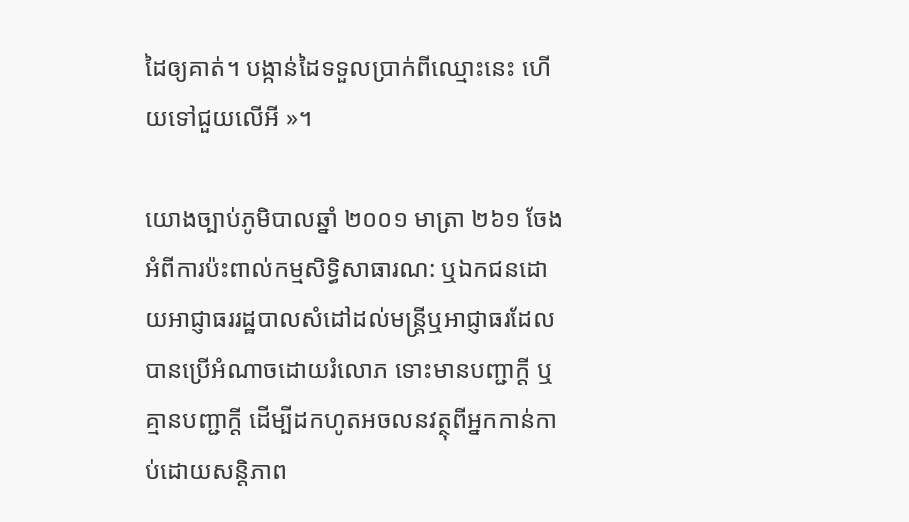ដៃឲ្យគាត់។ បង្កាន់ដៃទទួលប្រាក់ពីឈ្មោះនេះ ហើយទៅជួយលើអី »។

យោងច្បាប់ភូមិបាលឆ្នាំ ២០០១ មាត្រា ២៦១ ចែងអំពីការប៉ះពាល់កម្មសិទ្ធិសាធារណ: ឬឯកជនដោយអាជ្ញាធររដ្ឋបាលសំដៅដល់មន្ត្រីឬអាជ្ញាធរដែលបានប្រើអំណាចដោយរំលោភ ទោះមានបញ្ជាក្ដី ឬគ្មានបញ្ជាក្ដី ដើម្បីដកហូតអចលនវត្ថុពីអ្នកកាន់កាប់ដោយសន្តិភាព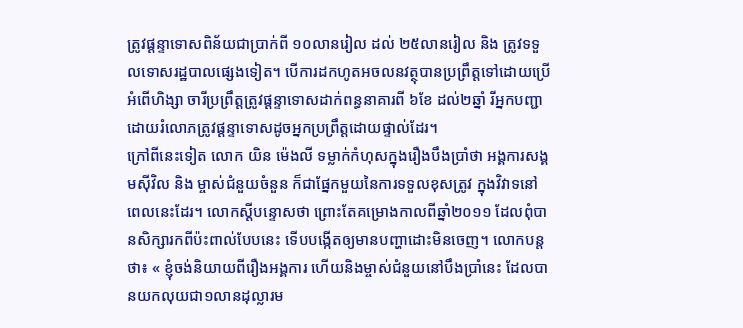ត្រូវផ្ដន្ទាទោសពិន័យជាប្រាក់ពី ១០លានរៀល ដល់ ២៥លានរៀល និង ត្រូវទទួលទោសរដ្ឋបាលផ្សេងទៀត។ បើការដកហូតអចលនវត្ថុបានប្រព្រឹត្តទៅដោយប្រើអំពើហិង្សា ចារីប្រព្រឹត្តត្រូវផ្ដន្ទាទោសដាក់ពន្ធនាគារពី ៦ខែ ដល់២ឆ្នាំ រីអ្នកបញ្ជាដោយរំលោភត្រូវផ្ដន្ទាទោសដូចអ្នកប្រព្រឹត្តដោយផ្ទាល់ដែរ។
ក្រៅពីនេះទៀត លោក យិន ម៉េងលី ទម្លាក់កំហុសក្នុងរឿងបឹងប្រាំថា អង្គការសង្គមស៊ីវិល និង ម្ចាស់ជំនួយចំនួន ក៏ជាផ្នែកមួយនៃការទទួលខុសត្រូវ ក្នុងវិវាទនៅពេលនេះដែរ។ លោកស្ដីបន្ទោសថា ព្រោះតែគម្រោងកាលពីឆ្នាំ២០១១ ដែលពុំបានសិក្សារកពីប៉ះពាល់បែបនេះ ទើបបង្កើតឲ្យមានបញ្ហាដោះមិនចេញ។ លោកបន្តថា៖ « ខ្ញុំចង់និយាយពីរឿងអង្គការ ហើយនិងម្ចាស់ជំនួយនៅបឹងប្រាំនេះ ដែលបានយកលុយជា១លានដុល្លារម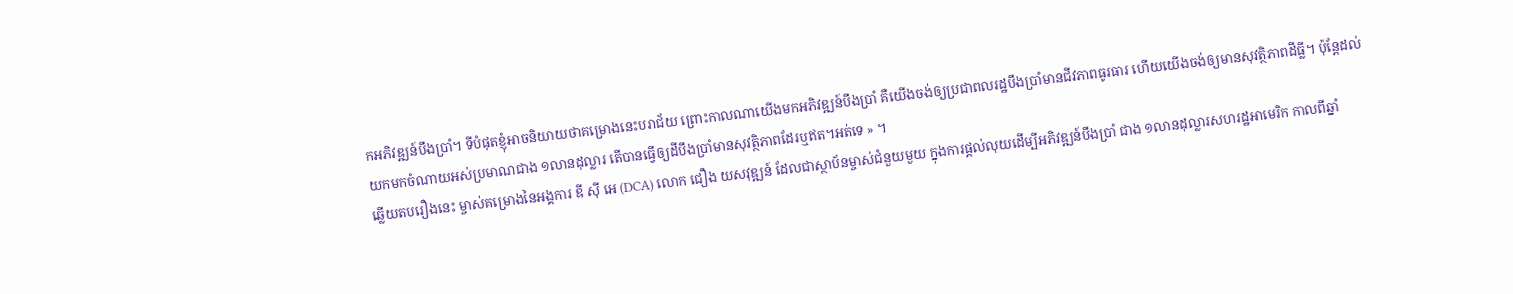កអភិវឌ្ឍន៍បឹងប្រាំ។ ទីបំផុតខ្ញុំអាចនិយាយថាគម្រោងនេះបរាជ័យ ព្រោះកាលណាយើងមកអភិវឌ្ឍន៍បឹងប្រាំ គឺយើងចង់ឲ្យប្រជាពលរដ្ឋបឹងប្រាំមានជីវភាពធូរធារ ហើយយើងចង់ឲ្យមានសុវត្ថិភាពដីធ្លី។ ប៉ុន្តែដល់យកមកចំណាយអស់ប្រមាណជាង ១លានដុល្លារ តើបានធ្វើឲ្យដីបឹងប្រាំមានសុវត្ថិភាពដែរឬឥត។អត់ទេ » ។
ឆ្លើយតបរឿងនេះ ម្ចាស់គម្រោងនៃអង្គការ ឌី ស៊ី អេ (DCA) លោក ជឿង យសវុឌ្ឍន៍ ដែលជាស្ថាប័នម្ចាស់ជំនួយមួយ ក្នុងការផ្ដល់លុយដើម្បីអភិវឌ្ឍន៍បឹងប្រាំ ជាង ១លានដុល្លារសហរដ្ឋអាមេរិក កាលពីឆ្នាំ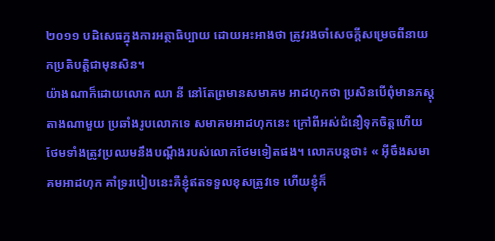២០១១ បដិសេធក្នុងការអត្ថាធិប្បាយ ដោយអះអាងថា ត្រូវរងចាំសេចក្ដីសម្រេចពីនាយកប្រតិបត្តិជាមុនសិន។
យ៉ាងណាក៏ដោយលោក ឈា នី នៅតែព្រមានសមាគម អាដហុកថា ប្រសិនបើពុំមានភស្តុតាងណាមួយ ប្រឆាំងរូបលោកទេ សមាគមអាដហុកនេះ ក្រៅពីអស់ជំនឿទុកចិត្តហើយ ថែមទាំងត្រូវប្រឈមនឹងបណ្ដឹងរបស់លោកថែមទៀតផង។ លោកបន្តថា៖ « អ៊ីចឹងសមាគមអាដហុក គាំទ្ររបៀបនេះគឺខ្ញុំឥតទទួលខុសត្រូវទេ ហើយខ្ញុំក៏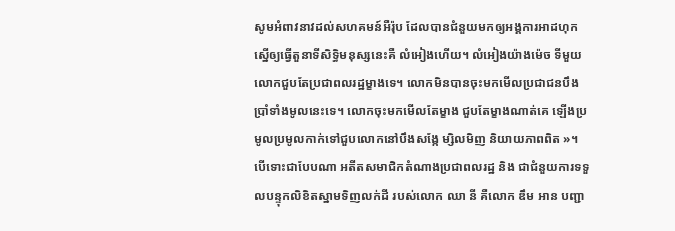សូមអំពាវនាវដល់សហគមន៍អឺរ៉ុប ដែលបានជំនួយមកឲ្យអង្គការអាដហុក ស្នើឲ្យធ្វើតួនាទីសិទ្ធិមនុស្សនេះគឺ លំអៀងហើយ។ លំអៀងយ៉ាងម៉េច ទីមួយលោកជួបតែប្រជាពលរដ្ឋម្ខាងទេ។ លោកមិនបានចុះមកមើលប្រជាជនបឹងប្រាំទាំងមូលនេះទេ។ លោកចុះមកមើលតែម្ខាង ជួបតែម្ខាងណាត់គេ ឡើងប្រមូលប្រមូលកាក់ទៅជួបលោកនៅបឹងសង្កែ ម្សិលមិញ និយាយភាពពិត »។
បើទោះជាបែបណា អតីតសមាជិកតំណាងប្រជាពលរដ្ឋ និង ជាជំនួយការទទួលបន្ទុកលិខិតស្នាមទិញលក់ដី របស់លោក ឈា នី គឺលោក ឌឹម អាន បញ្ជា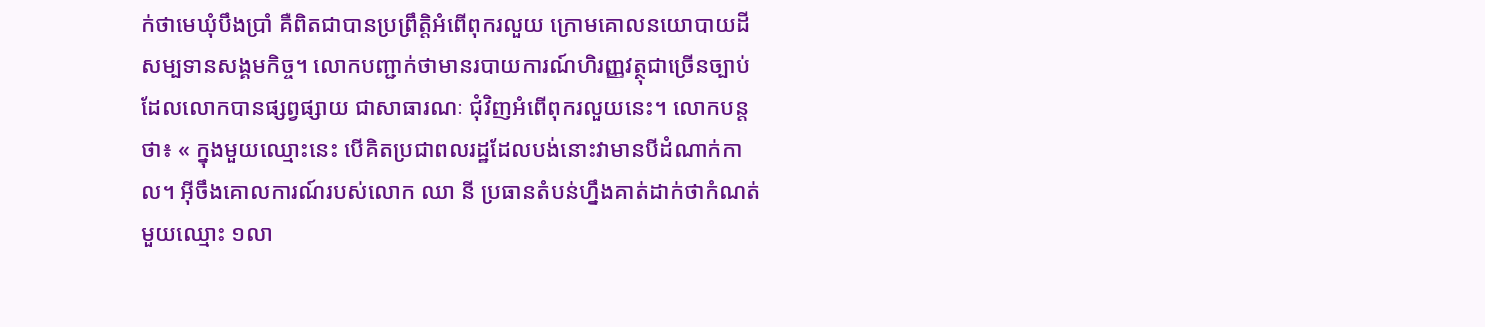ក់ថាមេឃុំបឹងប្រាំ គឺពិតជាបានប្រព្រឹត្តិអំពើពុករលួយ ក្រោមគោលនយោបាយដីសម្បទានសង្គមកិច្ច។ លោកបញ្ជាក់ថាមានរបាយការណ៍ហិរញ្ញវត្ថុជាច្រើនច្បាប់ ដែលលោកបានផ្សព្វផ្សាយ ជាសាធារណៈ ជុំវិញអំពើពុករលួយនេះ។ លោកបន្តថា៖ « ក្នុងមួយឈ្មោះនេះ បើគិតប្រជាពលរដ្ឋដែលបង់នោះវាមានបីដំណាក់កាល។ អ៊ីចឹងគោលការណ៍របស់លោក ឈា នី ប្រធានតំបន់ហ្នឹងគាត់ដាក់ថាកំណត់មួយឈ្មោះ ១លា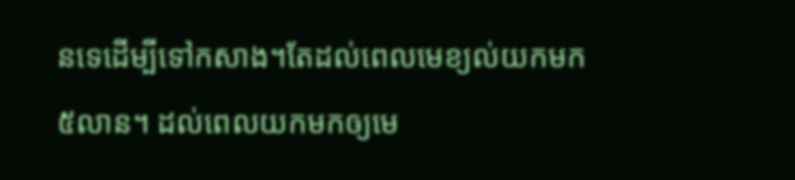នទេដើម្បីទៅកសាង។តែដល់ពេលមេខ្យល់យកមក ៥លាន។ ដល់ពេលយកមកឲ្យមេ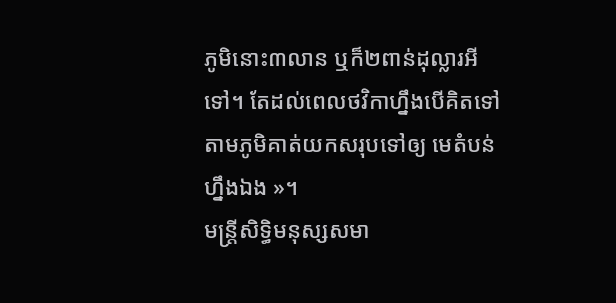ភូមិនោះ៣លាន ឬក៏២ពាន់ដុល្លារអីទៅ។ តែដល់ពេលថវិកាហ្នឹងបើគិតទៅ តាមភូមិគាត់យកសរុបទៅឲ្យ មេតំបន់ហ្នឹងឯង »។
មន្ត្រីសិទ្ធិមនុស្សសមា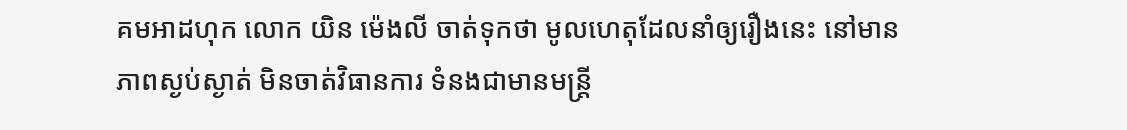គមអាដហុក លោក យិន ម៉េងលី ចាត់ទុកថា មូលហេតុដែលនាំឲ្យរឿងនេះ នៅមានភាពស្ងប់ស្ងាត់ មិនចាត់វិធានការ ទំនងជាមានមន្ត្រី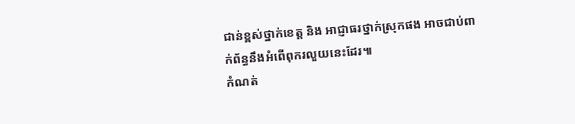ជាន់ខ្ពស់ថ្នាក់ខេត្ត និង អាជ្ញាធរថ្នាក់ស្រុកផង អាចជាប់ពាក់ព័ន្ធនឹងអំពើពុករលួយនេះដែរ៕
កំណត់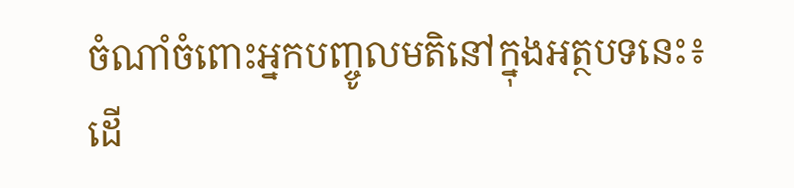ចំណាំចំពោះអ្នកបញ្ចូលមតិនៅក្នុងអត្ថបទនេះ៖
ដើ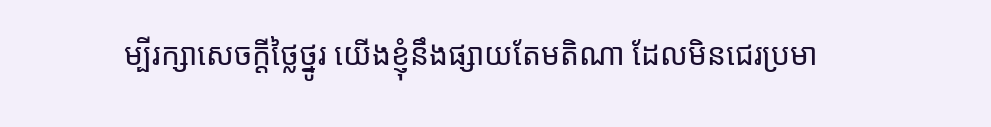ម្បីរក្សាសេចក្ដីថ្លៃថ្នូរ យើងខ្ញុំនឹងផ្សាយតែមតិណា ដែលមិនជេរប្រមា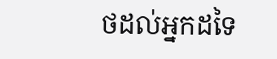ថដល់អ្នកដទៃ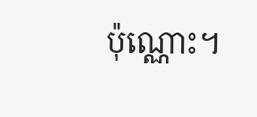ប៉ុណ្ណោះ។